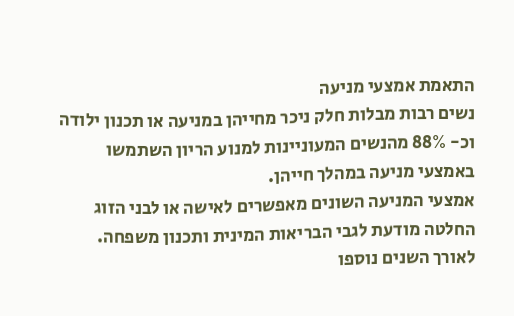התאמת אמצעי מניעה
נשים רבות מבלות חלק ניכר מחייהן במניעה או תכנון ילודה וכ- 88% מהנשים המעוניינות למנוע הריון השתמשו באמצעי מניעה במהלך חייהן.
אמצעי המניעה השונים מאפשרים לאישה או לבני הזוג החלטה מודעת לגבי הבריאות המינית ותכנון משפחה.
לאורך השנים נוספו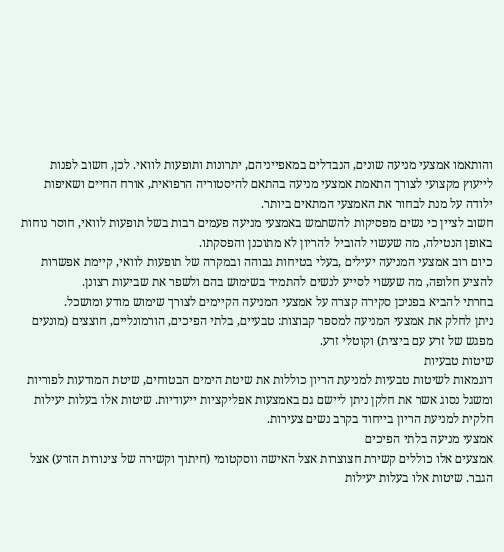והותאמו אמצעי מניעה שונים, הנבדלים במאפייניהם, יתרונות ותופעות לוואי. לכן, חשוב לפנות לייעוץ מקצועי לצורך התאמת אמצעי מניעה בהתאם להיסטוריה הרפואית, אורח החיים ושאיפות ילודה על מנת לבחור את האמצעי המתאים ביותר.
חשוב לציין כי נשים מפסיקות להשתמש באמצעי מניעה פעמים רבות בשל תופעות לוואי, חוסר נוחות באופן הנטילה, מה שעשוי להוביל להריון לא מתוכנן והפסקתו.
כיום רוב אמצעי המניעה יעילים ,בעלי בטיחות גבוהה ובמקרה של תופעות לוואי, קיימת אפשרות להציע חלופה, מה שעשוי לסייע לנשים להתמיד בשימוש בהם ולשפר את שביעות רצונן.
בחרתי להביא בפניכן סקירה קצרה על אמצעי המניעה הקיימים לצורך שימוש מודע ומושכל.
ניתן לחלק את אמצעי המניעה למספר קבוצות: טבעיים, בלתי הפיכים, הורמונליים, חוצצים (מונעים מפגש של זרע עם ביצית) וקוטלי זרע.
שיטות טבעיות
דוגמאות לשיטות טבעיות למניעת הריון כוללות את שיטת הימים הבטוחים, שיטת המודעות לפוריות ומשגל נסוג אשר את חלקן ניתן ליישם גם באמצעות אפליקציות ייעודיות. שיטות אלו בעלות יעילות חלקית למניעת הריון בייחוד בקרב נשים צעירות.
אמצעי מניעה בלתי הפיכים
אמצעים אלו כוללים קשירת חצוצרות אצל האישה ווסקטומי (חיתוך וקשירה של צינורות הזרע) אצל הגבר. שיטות אלו בעלות יעילות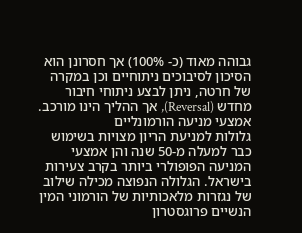גבוהה מאוד (כ- 100%) אך חסרונן הוא הסיכון לסיבוכים ניתוחיים וכן במקרה של חרטה, ניתן לבצע ניתוחי חיבור מחדש (Reversal), אך ההליך הינו מורכב.
אמצעי מניעה הורמונליים
גלולות למניעת הריון מצויות בשימוש כבר למעלה מ-50 שנה והן אמצעי המניעה הפופולרי ביותר בקרב צעירות בישראל. הגלולה הנפוצה מכילה שילוב של נגזרות מלאכותיות של הורמוני המין הנשיים פרוגסטרון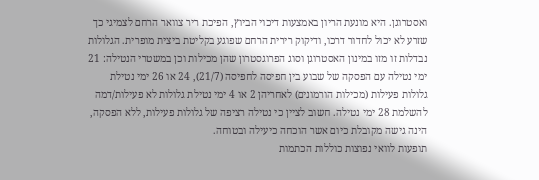ואסטרוגן. היא מונעת הריון באמצעות דיכוי הביוץ, הפיכת ריר צוואר הרחם לצמיגי כך שזרע לא יכול לחדור דרכו, ודיקוק רירית הרחם שפוגע בקליטת ביצית מופרית. הגלולות נבדלות זו מזו במינון האסטרוגן וסוג הפרוגסטרון שהן מכילות וכן במשטרי הנטילה: 21 ימי נטילה עם הפסקה של שבוע בין חפיסה לחפיסה (21/7), 24 או 26 ימי נטילת גלולות פעילות (מכילות הורמונים) לאחריהן 2 או 4 ימי נטילת גלולות לא פעילות/דמה להשלמת 28 ימי נטילה. חשוב לציין כי נטילה רציפה של גלולות פעילות, ללא הפסקה, הינה גישה מקובלת כיום אשר הוכחה כיעילה ובטוחה.
תופעות לוואי נפוצות כוללות הכתמות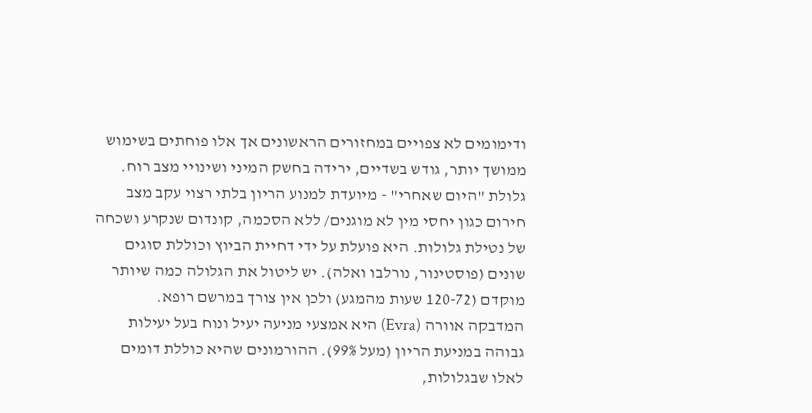ודימומים לא צפויים במחזורים הראשונים אך אלו פוחתים בשימוש ממושך יותר, גודש בשדיים, ירידה בחשק המיני ושינויי מצב רוח.
גלולת "היום שאחרי" - מיועדת למנוע הריון בלתי רצוי עקב מצב חירום כגון יחסי מין לא מוגנים/ ללא הסכמה, קונדום שנקרע ושכחה של נטילת גלולות. היא פועלת על ידי דחיית הביוץ וכוללת סוגים שונים (פוסטינור, נורלבו ואלה). יש ליטול את הגלולה כמה שיותר מוקדם (120-72 שעות מהמגע) ולכן אין צורך במרשם רופא.
המדבקה אוורה (Evra) היא אמצעי מניעה יעיל ונוח בעל יעילות גבוהה במניעת הריון (מעל 99%). ההורמונים שהיא כוללת דומים לאלו שבגלולות,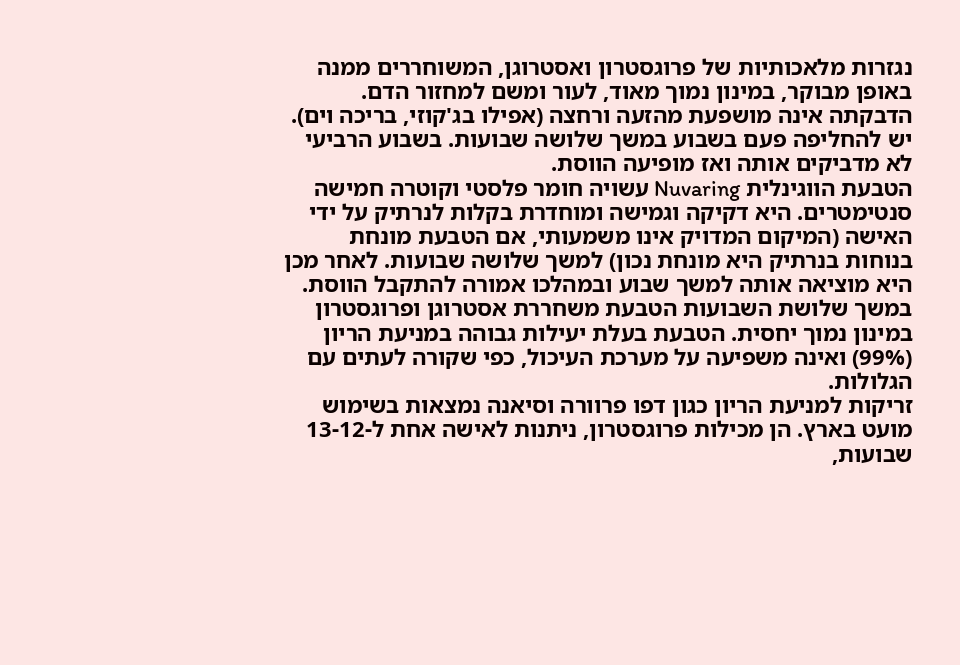נגזרות מלאכותיות של פרוגסטרון ואסטרוגן, המשוחררים ממנה באופן מבוקר, במינון נמוך מאוד, לעור ומשם למחזור הדם.
הדבקתה אינה מושפעת מהזעה ורחצה (אפילו בג'קוזי, בריכה וים). יש להחליפה פעם בשבוע במשך שלושה שבועות. בשבוע הרביעי לא מדביקים אותה ואז מופיעה הווסת.
הטבעת הווגינלית Nuvaring עשויה חומר פלסטי וקוטרה חמישה סנטימטרים. היא דקיקה וגמישה ומוחדרת בקלות לנרתיק על ידי האישה (המיקום המדויק אינו משמעותי, אם הטבעת מונחת בנוחות בנרתיק היא מונחת נכון) למשך שלושה שבועות. לאחר מכן היא מוציאה אותה למשך שבוע ובמהלכו אמורה להתקבל הווסת. במשך שלושת השבועות הטבעת משחררת אסטרוגן ופרוגסטרון במינון נמוך יחסית. הטבעת בעלת יעילות גבוהה במניעת הריון (99%) ואינה משפיעה על מערכת העיכול, כפי שקורה לעתים עם הגלולות.
זריקות למניעת הריון כגון דפו פרוורה וסיאנה נמצאות בשימוש מועט בארץ. הן מכילות פרוגסטרון, ניתנות לאישה אחת ל-13-12 שבועות,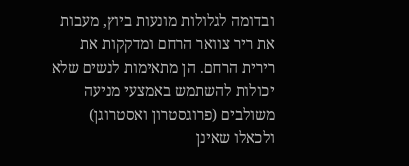ובדומה לגלולות מונעות ביוץ, מעבות את ריר צוואר הרחם ומדקקות את רירית הרחם. הן מתאימות לנשים שלא יכולות להשתמש באמצעי מניעה משולבים (פרוגסטרון ואסטרוגן) ולכאלו שאינן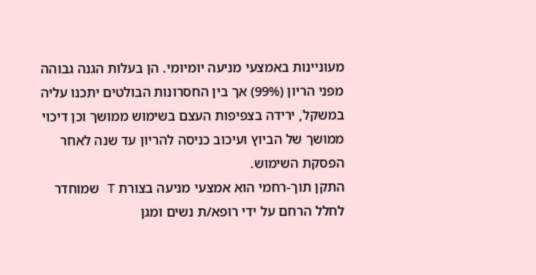מעוניינות באמצעי מניעה יומיומי. הן בעלות הגנה גבוהה מפני הריון (99%) אך בין החסרונות הבולטים יתכנו עליה במשקל, ירידה בצפיפות העצם בשימוש ממושך וכן דיכוי ממושך של הביוץ ועיכוב כניסה להריון עד שנה לאחר הפסקת השימוש.
התקן תוך-רחמי הוא אמצעי מניעה בצורת T שמוחדר לחלל הרחם על ידי רופא/ת נשים ומגן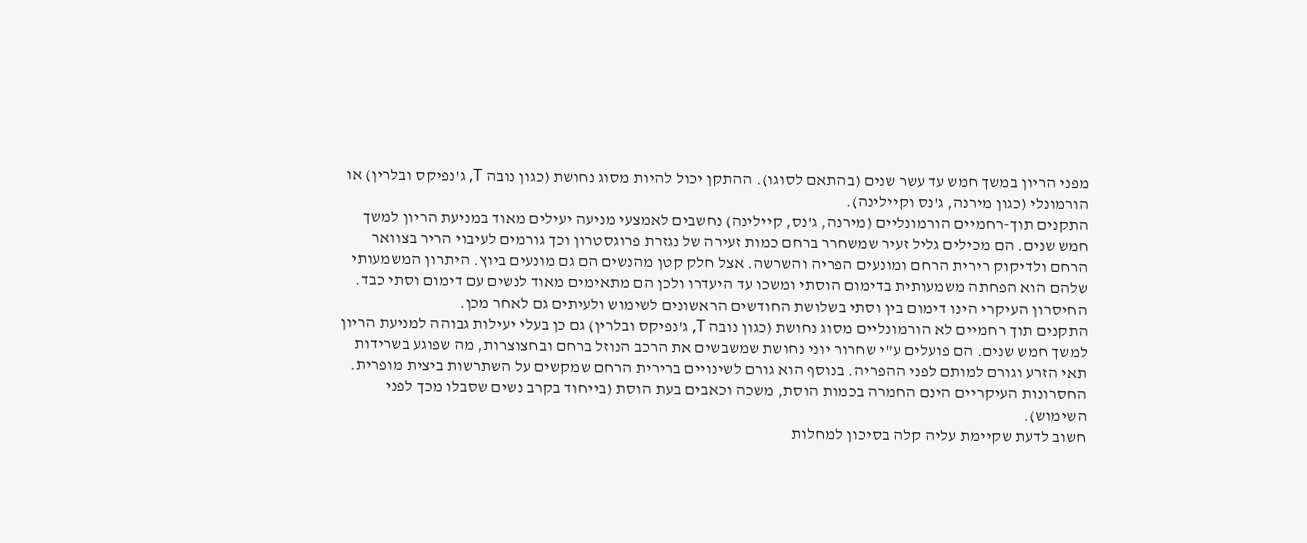מפני הריון במשך חמש עד עשר שנים (בהתאם לסוגו). ההתקן יכול להיות מסוג נחושת (כגון נובה T, ג'נפיקס ובלרין) או הורמונלי (כגון מירנה, ג'נס וקיילינה).
התקנים תוך-רחמיים הורמונליים (מירנה, ג'נס, קיילינה) נחשבים לאמצעי מניעה יעילים מאוד במניעת הריון למשך חמש שנים. הם מכילים גליל זעיר שמשחרר ברחם כמות זעירה של נגזרת פרוגסטרון וכך גורמים לעיבוי הריר בצוואר הרחם ולדיקוק רירית הרחם ומונעים הפריה והשרשה. אצל חלק קטן מהנשים הם גם מונעים ביוץ. היתרון המשמעותי שלהם הוא הפחתה משמעותית בדימום הוסתי ומשכו עד היעדרו ולכן הם מתאימים מאוד לנשים עם דימום וסתי כבד. החיסרון העיקרי הינו דימום בין וסתי בשלושת החודשים הראשונים לשימוש ולעיתים גם לאחר מכן.
התקנים תוך רחמיים לא הורמונליים מסוג נחושת (כגון נובה T, ג'נפיקס ובלרין) גם כן בעלי יעילות גבוהה למניעת הריון למשך חמש שנים. הם פועלים ע"י שחרור יוני נחושת שמשבשים את הרכב הנוזל ברחם ובחצוצרות, מה שפוגע בשרידות תאי הזרע וגורם למותם לפני ההפריה. בנוסף הוא גורם לשינויים ברירית הרחם שמקשים על השתרשות ביצית מופרית. החסרונות העיקריים הינם החמרה בכמות הוסת, משכה וכאבים בעת הוסת (בייחוד בקרב נשים שסבלו מכך לפני השימוש).
חשוב לדעת שקיימת עליה קלה בסיכון למחלות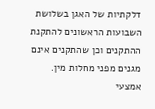דלקתיות של האגן בשלושת השבועות הראשונים להתקנת ההתקנים וכן שהתקנים אינם מגנים מפני מחלות מין.
אמצעי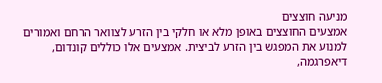מניעה חוצצים
אמצעים החוצצים באופן מלא או חלקי בין הזרע לצוואר הרחם ואמורים למנוע את המפגש בין הזרע לביצית. אמצעים אלו כוללים קונדום, דיאפרגמה,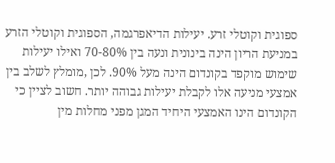ספוגית וקוטלי זרע. יעילות הדיאפרגמה, הספוגית וקוטלי הזרע במניעת הריון הינה בינונית ונעה בין 70-80% ואילו יעילות שימוש מוקפד בקונדום הינה מעל 90%. לכן ,מומלץ לשלב בין אמצעי מניעה אלו לקבלת יעילות גבוהה יותר. חשוב לציין כי הקונדום הינו האמצעי היחיד המגן מפני מחלות מין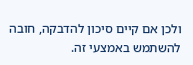ולכן אם קיים סיכון להדבקה, חובה להשתמש באמצעי זה.